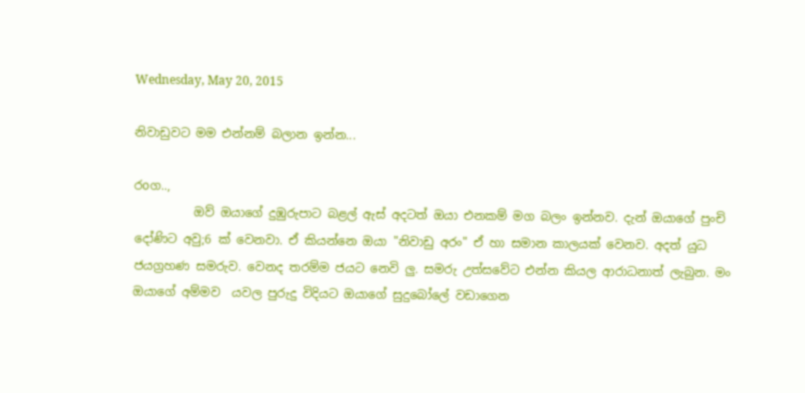Wednesday, May 20, 2015

නිවාඩුවට මම එන්නම් බලාන ඉන්න...

රoග..,
          ඔව් ඔයාගේ දුඹුරුපාට බළල් ඇස් අදටත් ඔයා එනකම් මග බලං ඉන්නව. දැන් ඔයාගේ පුංචි දෝණිට අවු;6 ක් වෙනවා. ඒ කියන්නෙ ඔයා "නිවාඩු අරං" ඒ හා සමාන කාලයක් වෙනව. අදත් යුධ ජයග්‍රහණ සමරුව. වෙනද තරම්ම ජයට නෙවි ලු. සමරු උත්සවේට එන්න කියල ආරාධනාත් ලැබුන. මං ඔයාගේ අම්මව  යවල පුරුදු විදියට ඔයාගේ සුදුබෝලේ වඩාගෙන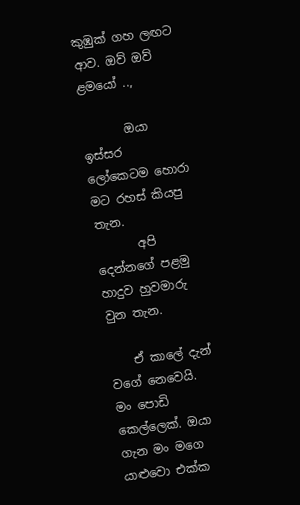කුඹුක් ගහ ලඟට ආව. ඔව් ඔව් ළමයෝ ..,

       ඔයා ඉස්සර ලෝකෙටම හොරා මට රහස් කියපු තැන.
       අපි දෙන්නගේ පළමු හාදුව හුවමාරු වුන තැන.

    ඒ කාලේ දැන් වගේ නෙවෙයි. මං පොඩි කෙල්ලෙක්. ඔයා ගැන මං මගෙ යාළුවො එක්ක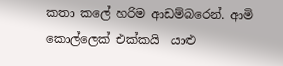කතා කලේ හරිම ආඩම්බරෙන්. ආමි කොල්ලෙක් එක්කයි  යාළු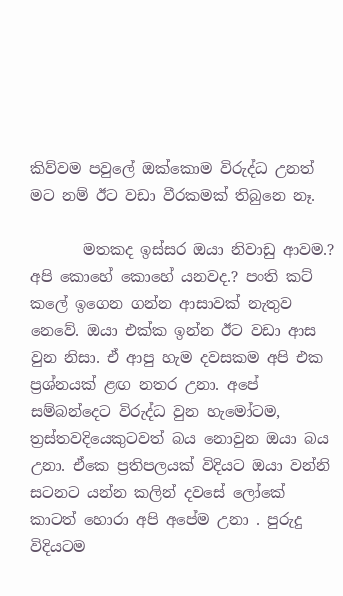කිව්වම පවුලේ ඔක්කොම විරුද්ධ උනත් මට නම් ඊට වඩා වීරකමක් තිබුනෙ නෑ.

       මතකද ඉස්සර ඔයා නිවාඩු ආවම.? අපි කොහේ කොහේ යනවද.? පංති කට් කලේ ඉගෙන ගන්න ආසාවක් නැතුව නෙවේ. ඔයා එක්ක ඉන්න ඊට වඩා ආස වුන නිසා. ඒ ආපු හැම දවසකම අපි එක ප්‍රශ්නයක් ළඟ නතර උනා. අපේ සම්බන්දෙට විරුද්ධ වුන හැමෝටම, ත්‍රස්තවදියෙකුටවත් බය නොවුන ඔයා බය උනා. ඒකෙ ප්‍රතිපලයක් විදියට ඔයා වන්නි සටනට යන්න කලින් දවසේ ලෝකේ කාටත් හොරා අපි අපේම උනා . පුරුදු විදියටම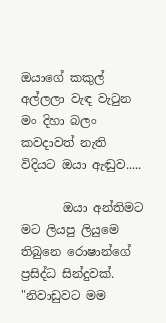ඔයාගේ කකුල් අල්ලලා වැඳ වැටුන මං දිහා බලං කවදාවත් නැති විදියට ඔයා ඇඬුව.....

       ඔයා අන්තිමට මට ලියපු ලියුමෙ තිබුනෙ රොෂාන්ගේ ප්‍රසිද්ධ සින්දුවක්. "නිවාඩුවට මම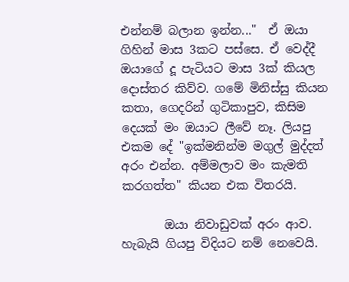එන්නම් බලාන ඉන්න..."  ඒ ඔයා ගිහින් මාස 3කට පස්සෙ. ඒ වෙද්දී ඔයාගේ දූ පැටියට මාස 3ක් කියල දොස්තර කිව්ව. ගමේ මිනිස්සු කියන කතා, ගෙදරින් ගුටිකාපුව, කිසිම දෙයක් මං ඔයාට ලීවේ නෑ. ලියපු එකම දේ "ඉක්මනින්ම මගුල් මුද්දත් අරං එන්න. අම්මලාව මං කැමති කරගත්ත" කියන එක විතරයි.

       ඔයා නිවාඩුවක් අරං ආව. හැබැයි ගියපු විදියට නම් නෙවෙයි.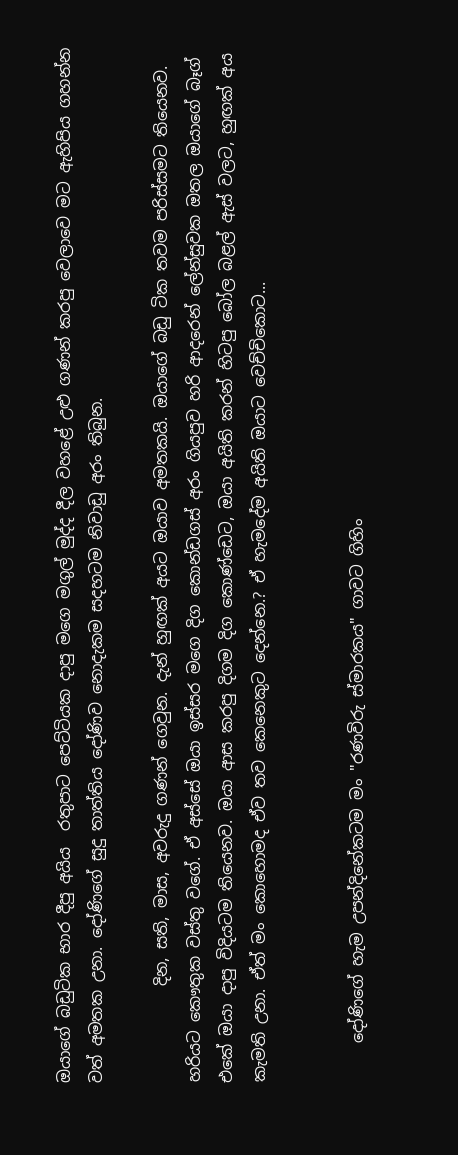ඔයාගේ බඩුටික භාර දීපු අයිය  රතුපාට පෙට්ටියක දාපු මගෙ මගුල් මුද්ද දීල වහළේ උළු ගණන් කරපු වෙලාවෙ මට ඇහිපිය ගහන්න වත් අමතක උනා. දෝණිගේ සුදු තාත්තිය දෝණිව නොදැකම සදහටම නිවාඩු අරං තිබුන.

            දින, සති, මාස, අවරුදු ගණන් ගෙවුන. දැන් හුඟක් අයට ඔයාව අමතකයි. ඔයාගේ බඩු ටික තවම පරිස්සමට තියෙනව. හරියට කෞතුක වස්තු වගේ. ඒ අස්සේ ඔයා ඉස්සර මගෙ දිග කොන්ඩගස් අරං ගියපුව හරි ආදරෙන් ලේන්සුවක ඔතල ඔයාගේ බෑග් එකේ ඔයා දාපු විදියටම තියෙනව. ඔයා ආස කරපු දිගම දිග කොණ්ඩෙට, ඔයා අයිති කරන් හිටපු බෝල බළල් ඇස් වලට, හුඟක් අය කැමති උනා. ඒත් මං කොහොමද ඒව තව කෙනෙකුට දෙන්නෙ.? ඒ හැමදේම අයිති ඔයාට වෙච්චිකොට...


     දෝණිගේ හැම උපන්දිනේකටම මං "රණවිරු ස්මාරකය" ගාවට ගිහිං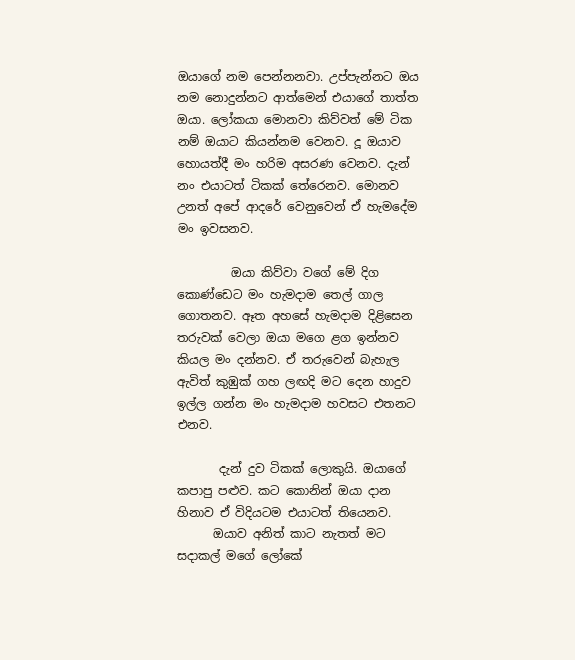ඔයාගේ නම පෙන්නනවා. උප්පැන්නට ඔය නම නොදුන්නට ආත්මෙන් එයාගේ තාත්ත ඔයා. ලෝකයා මොනවා කිව්වත් මේ ටික නම් ඔයාට කියන්නම වෙනව. දූ ඔයාව හොයත්දී මං හරිම අසරණ වෙනව. දැන් නං එයාටත් ටිකක් තේරෙනව. මොනව උනත් අපේ ආදරේ වෙනුවෙන් ඒ හැමදේම මං ඉවසනව.

         ඔයා කිව්වා වගේ මේ දිග කොණ්ඩෙට මං හැමදාම තෙල් ගාල ගොතනව. ඈත අහසේ හැමදාම දිළිසෙන තරුවක් වෙලා ඔයා මගෙ ළග ඉන්නව කියල මං දන්නව. ඒ තරුවෙන් බැහැල ඇවිත් කුඹුක් ගහ ලඟදි මට දෙන හාදුව ඉල්ල ගන්න මං හැමදාම හවසට එතනට එනව.

       දැන් දුව ටිකක් ලොකුයි. ඔයාගේ කපාපු පළුව. කට කොනින් ඔයා දාන හිනාව ඒ විදියටම එයාටත් තියෙනව.
      ඔයාව අනිත් කාට නැතත් මට සදාකල් මගේ ලෝකේ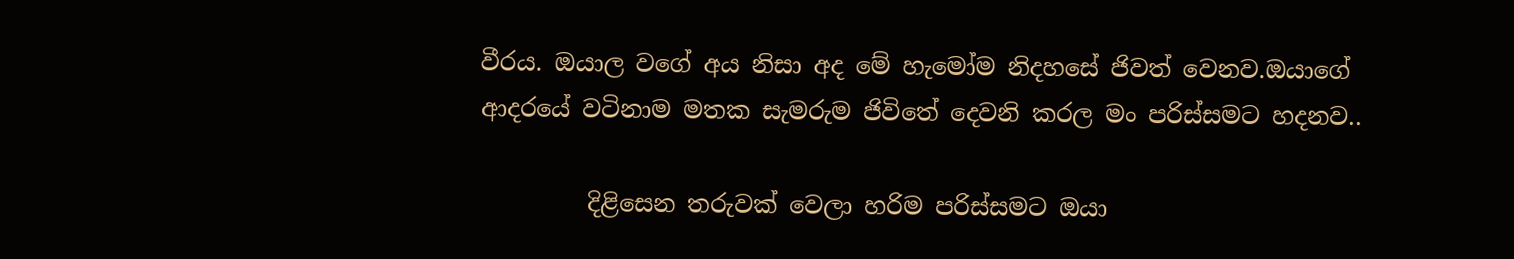වීරය. ඔයාල වගේ අය නිසා අද මේ හැමෝම නිදහසේ ජිවත් වෙනව.ඔයාගේ ආදරයේ වටිනාම මතක සැමරුම ජිවිතේ දෙවනි කරල මං පරිස්සමට හදනව..

         දිළිසෙන තරුවක් වෙලා හරිම පරිස්සමට ඔයා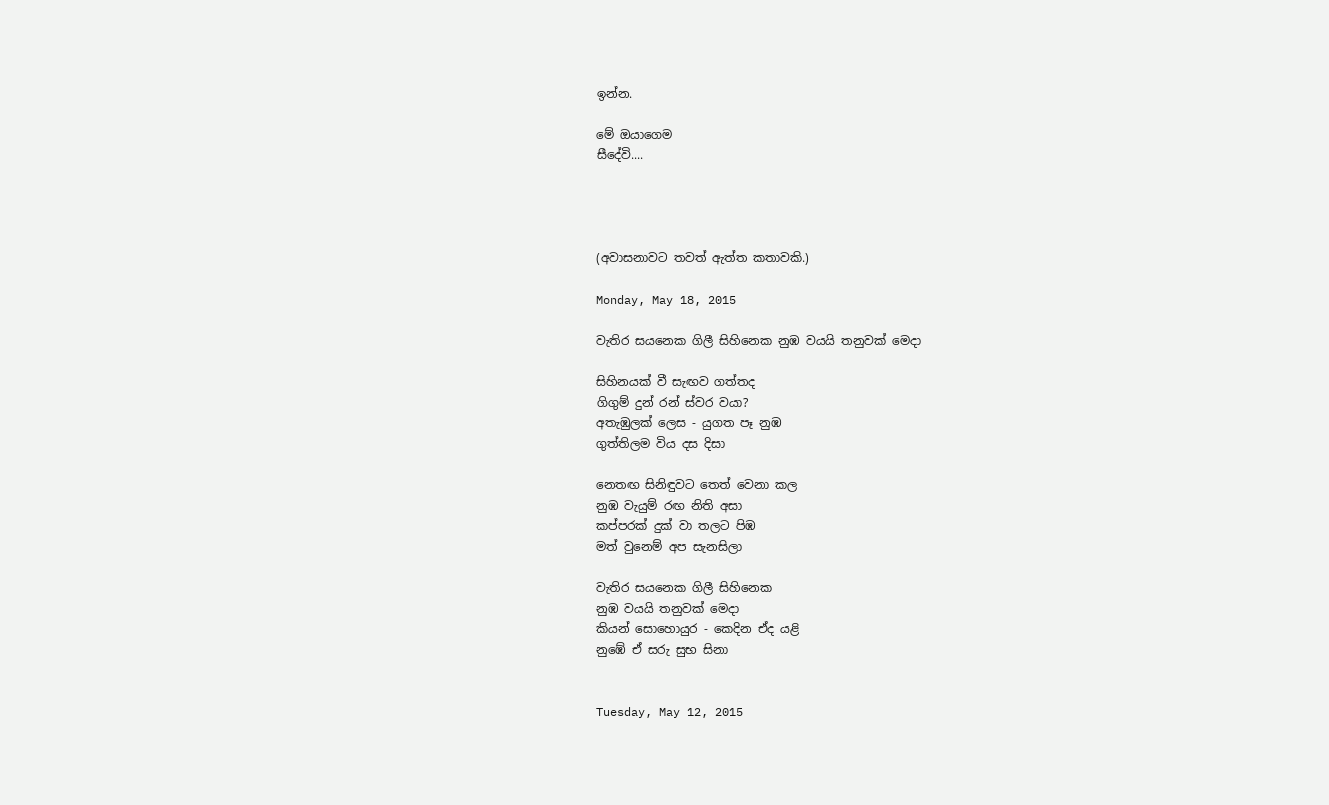ඉන්න.

මේ ඔයාගෙම
සීදේවි....




(අවාසනාවට තවත් ඇත්ත කතාවකි.)

Monday, May 18, 2015

වැතිර සයනෙක ගිලී සිහිනෙක නුඹ වයයි තනුවක් මෙදා

සිහිනයක් වී සැඟව ගත්තද
ගිගුම් දුන් රන් ස්වර වයා?
අතැඹුලක් ලෙස - යුගත පෑ නුඹ
ගුත්තිලම විය දස දිසා

නෙතඟ සිනිඳුවට තෙත් වෙනා කල
නුඹ වැයුම් රඟ නිති අසා
කප්පරක් දුක් වා තලට පිඹ
මත් වුනෙම් අප සැනසිලා

වැතිර සයනෙක ගිලී සිහිනෙක
නුඹ වයයි තනුවක් මෙදා
කියන් සොහොයුර - කෙදින ඒද යළි
නුඹේ ඒ සරු සුභ සිනා


Tuesday, May 12, 2015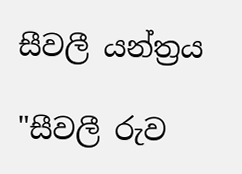සීවලී යන්ත්‍රය

"සීවලී රුව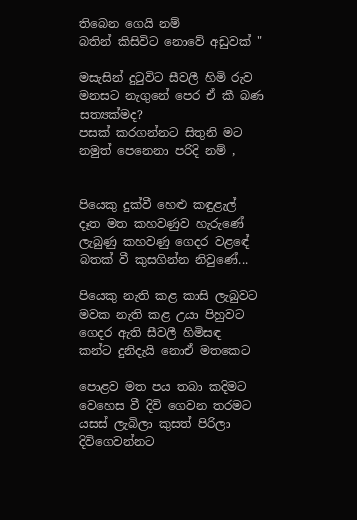තිබෙන ගෙයි නම්
බතින් කිසිවිට නොවේ අඩුවක් "

මසැසින් දුටුවිට සීවලී හිමි රුව
මනසට නැගුනේ පෙර ඒ කී බණ
සත්‍යක්මද?
පසක් කරගන්නට සිතුනි මට
නමුත් පෙනෙනා පරිදි නම් ,


පියෙකු දුක්වී හෙළු කඳුළැල්
දෑත මත කහවණුව හැරුණේ
ලැබුණු කහවණු ගෙදර වළඳේ
බතක් වී කුසගින්න නිවුණේ...

පියෙකු නැති කළ කාසි ලැබුවට
මවක නැති කළ උයා පිහුවට
ගෙදර ඇති සීවලී හිමිසඳ
කන්ට දුනිදැයි නොඒ මතකෙට

පොළව මත පය තබා කදිමට
වෙහෙස වී දිවි ගෙවන තරමට
යසස් ලැබිලා කුසත් පිරිලා
දිවිගෙවන්නට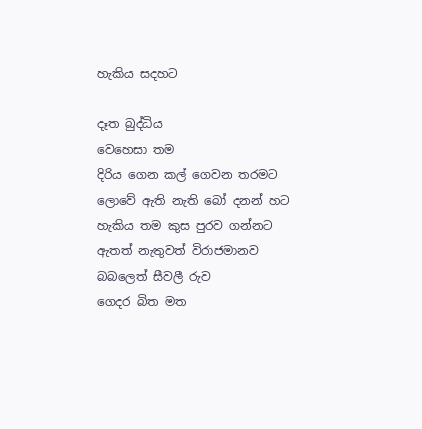හැකිය සදහට

දෑත බුද්ධිය
වෙහෙසා තම
දිරිය ගෙන කල් ගෙවන තරමට
ලොවේ ඇති නැති බෝ දනන් හට
හැකිය තම කුස පුරව ගන්නට
ඇතත් නැතුවත් විරාජමානව
බබලෙත් සීවලී රුව
ගෙදර බිත මත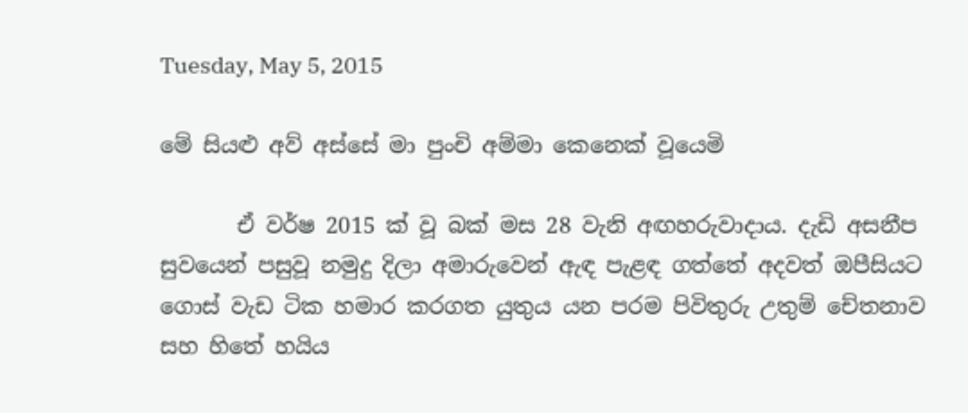Tuesday, May 5, 2015

මේ සියළු අව් අස්සේ මා පුංචි අම්මා කෙනෙක් වූයෙමි

       ඒ වර්ෂ 2015 ක් වූ බක් මස 28 වැනි අඟහරුවාදාය. දැඩි අසනීප සුවයෙන් පසුවූ නමුදු දිලා අමාරුවෙන් ඇඳ පැළඳ ගත්තේ අදවත් ඔපීසියට ගොස් වැඩ ටික හමාර කරගත යුතුය යන පරම පිවිතුරු උතුම් චේතනාව සහ හිතේ හයිය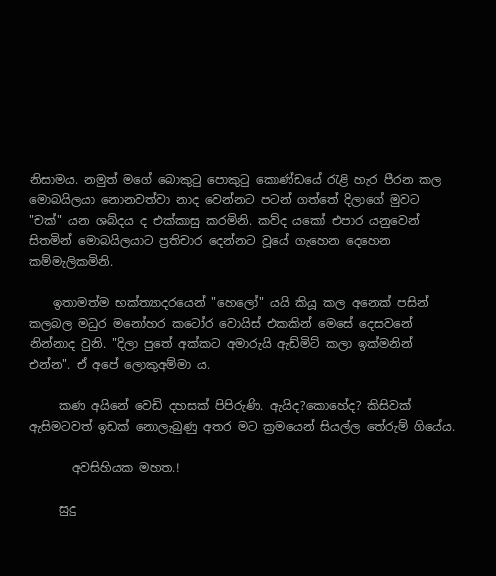නිසාමය. නමුත් මගේ බොකුටු පොකුටු කොණ්ඩයේ රැළි හැර පීරන කල මොබයිලයා නොනවත්වා නාද වෙන්නට පටන් ගත්තේ දිලාගේ මුවට "චක්" යන ශබ්දය ද එක්කාසු කරමිනි. කව්ද යකෝ එපාර යනුවෙන් සිතමින් මොබයිලයාට ප්‍රතිචාර දෙන්නට වූයේ ගැහෙන දෙහෙන කම්මැලිකමිනි.

    ඉතාමත්ම භක්ත්‍යාදරයෙන් "හෙලෝ" යයි කියූ කල අනෙක් පසින් කලබල මධුර මනෝහර කටෝර වොයිස් එකකින් මෙසේ දෙසවනේ නින්නාද වුනි. "දිලා පුතේ අක්කට අමාරුයි ඇඩ්මිට් කලා ඉක්මනින් එන්න". ඒ අපේ ලොකුඅම්මා ය.

     කණ අයිනේ වෙඩි දහසක් පිපිරුණි. ඇයිද?කොහේද? කිසිවක් ඇසිමටවත් ඉඩක් නොලැබුණු අතර මට ක්‍රමයෙන් සියල්ල තේරුම් ගියේය.

       අවසිහියක මහත.!

     සුදු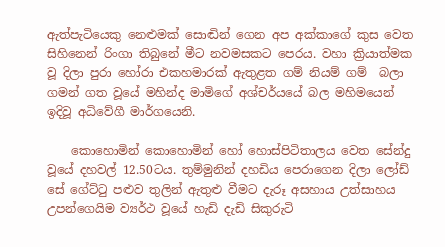ඇත්පැටියෙකු නෙළුමක් සොඬින් ගෙන අප අක්කාගේ කුස වෙත සිහිනෙන් රිංගා තිබුනේ මීට නවමසකට පෙරය. වහා ක්‍රියාත්මක වූ දිලා පුරා හෝරා එකහමාරක් ඇතුළත ගම් නියම් ගම්  බලා ගමන් ගත වූයේ මහින්ද මාමිගේ අශ්චර්යයේ බල මහිමයෙන් ඉදිවූ අධිවේගී මාර්ගයෙනි.

    කොහොමින් කොහොමින් හෝ හොස්පිටිතාලය වෙත සේන්දු වූයේ දහවල් 12.50ටය. තුම්මුනින් දහඩිය පෙරාගෙන දිලා ලෝඩ් සේ ගේට්ටු පළුව තුලින් ඇතුළු වීමට දැරූ අසහාය උත්සාහය උපන්ගෙයිම ව්‍යර්ථ වූයේ හැඩි දැඩි සිකුරුටි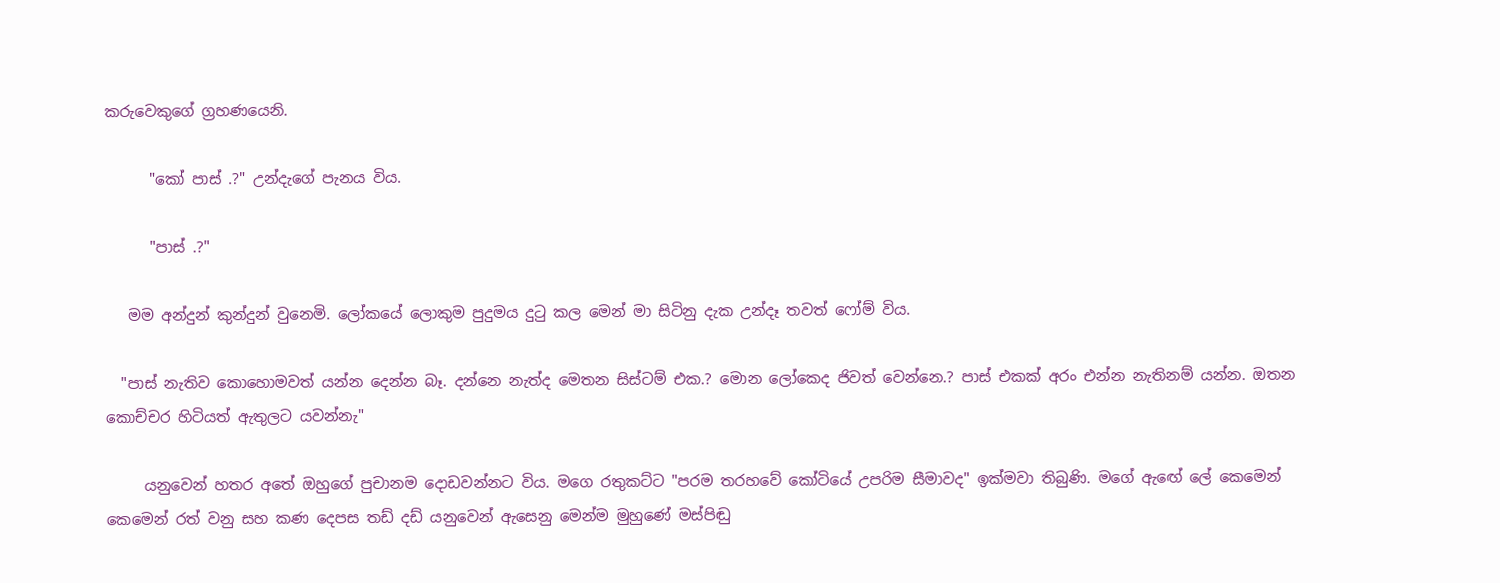කරුවෙකුගේ ග්‍රහණයෙනි.

      "කෝ පාස් .?" උන්දැගේ පැනය විය.

      "පාස් .?"

   මම අන්දුන් කුන්දුන් වුනෙමි. ලෝකයේ ලොකුම පුදුමය දුටු කල මෙන් මා සිටිනු දැක උන්දෑ තවත් ෆෝම් විය.

  "පාස් නැතිව කොහොමවත් යන්න දෙන්න බෑ. දන්නෙ නැත්ද මෙතන සිස්ටම් එක.? මොන ලෝකෙද ජිවත් වෙන්නෙ.? පාස් එකක් අරං එන්න නැතිනම් යන්න. ඔතන කොච්චර හිටියත් ඇතුලට යවන්නැ"

     යනුවෙන් හතර අතේ ඔහුගේ පුචානම දොඩවන්නට විය. මගෙ රතුකට්ට "පරම තරහවේ කෝටියේ උපරිම සීමාවද" ඉක්මවා තිබුණි. මගේ ඇඟේ ලේ කෙමෙන් කෙමෙන් රත් වනු සහ කණ දෙපස තඩ් දඩ් යනුවෙන් ඇසෙනු මෙන්ම මුහුණේ මස්පිඬු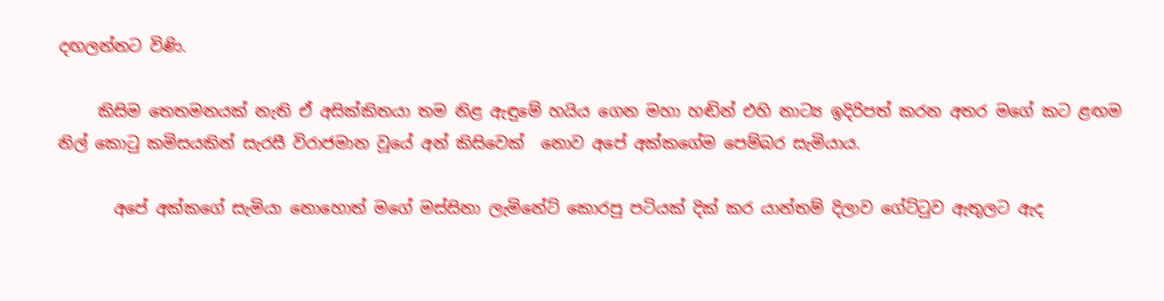දඟලන්නට විණි.

     කිසිම තෙතමනයක් නැති ඒ අසික්කිතයා තම නිළ ඇඳුමේ හයිය ගෙන මහා හඬින් එහි නාට්‍ය ඉදිරිපත් කරන අතර මගේ කට ළඟම නිල් කොටු කමිසයකින් සැරසී විරාජමාන වූයේ අන් කිසිවෙක්  නොව අපේ අක්කගේම පෙම්බර සැමියාය.

       අපේ අක්කගේ සැමියා නොහොත් මගේ මස්සිනා ලැමිනේට් කොරපු පටියක් දික් කර යාන්තම් දිලාව ගේට්ටුව ඇතුලට ඇද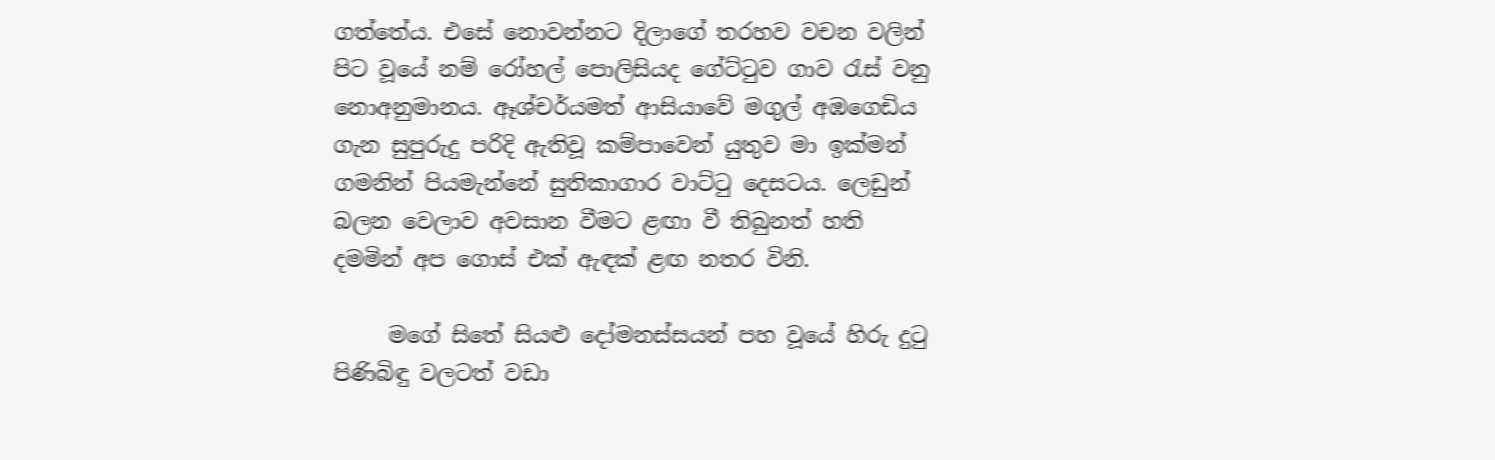ගත්තේය. එසේ නොවන්නට දිලාගේ තරහව වචන වලින් පිට වූයේ නම් රෝහල් පොලිසියද ගේට්ටුව ගාව රැස් වනු නොඅනුමානය. ඈශ්චර්යමත් ආසියාවේ මගුල් අඹගෙඩිය ගැන සුපුරුදු පරිදි ඇතිවූ කම්පාවෙන් යුතුව මා ඉක්මන් ගමනින් පියමැන්නේ සුතිකාගාර වාට්ටු දෙසටය. ලෙඩුන් බලන වෙලාව අවසාන වීමට ළඟා වී තිබුනත් හති දමමින් අප ගොස් එක් ඇඳක් ළඟ නතර විනි.

     මගේ සිතේ සියළු දෝමනස්සයන් පහ වූයේ හිරු දුටු පිණිබිඳු වලටත් වඩා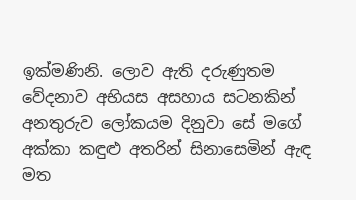ඉක්මණිනි. ලොව ඇති දරුණුතම වේදනාව අභියස අසහාය සටනකින් අනතුරුව ලෝකයම දිනුවා සේ මගේ අක්කා කඳුළු අතරින් සිනාසෙමින් ඇඳ මත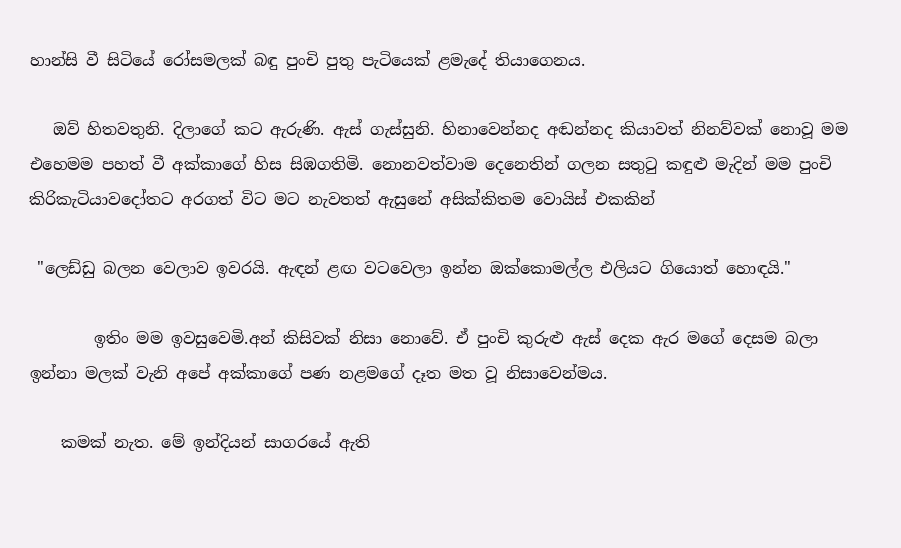හාන්සි වී සිටියේ රෝසමලක් බඳු පුංචි පුතු පැටියෙක් ළමැදේ තියාගෙනය.

   ඔව් හිතවතුනි. දිලාගේ කට ඇරුණි. ඇස් ගැස්සුනි. හිනාවෙන්නද අඬන්නද කියාවත් නිනව්වක් නොවූ මම එහෙමම පහත් වී අක්කාගේ හිස සිඹගතිමි. නොනවත්වාම දෙනෙතින් ගලන සතුටු කඳුළු මැදින් මම පුංචි කිරිකැටියාවදෝතට අරගත් විට මට නැවතත් ඇසුනේ අසික්කිතම වොයිස් එකකින්

 "ලෙඩ්ඩු බලන වෙලාව ඉවරයි. ඇඳන් ළඟ වටවෙලා ඉන්න ඔක්කොමල්ල එලියට ගියොත් හොඳයි."

        ඉතිං මම ඉවසුවෙමි.අන් කිසිවක් නිසා නොවේ. ඒ පුංචි කුරුළු ඇස් දෙක ඇර මගේ දෙසම බලා ඉන්නා මලක් වැනි අපේ අක්කාගේ පණ නළමගේ දෑත මත වූ නිසාවෙන්මය.

    කමක් නැත. මේ ඉන්දියන් සාගරයේ ඇති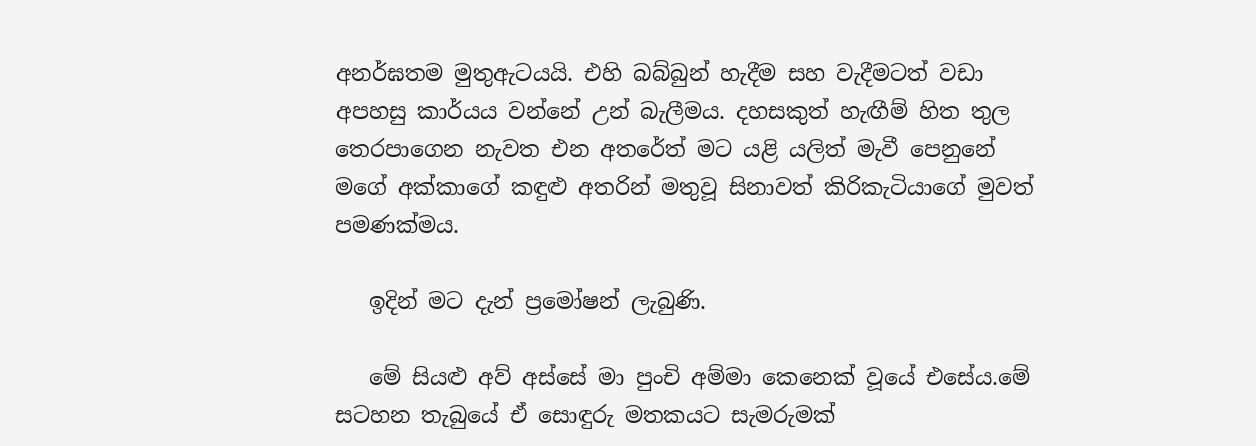අනර්ඝතම මුතුඇටයයි. එහි බබ්බුන් හැදීම සහ වැදීමටත් වඩා අපහසු කාර්යය වන්නේ උන් බැලීමය. දහසකුත් හැඟීම් හිත තුල තෙරපාගෙන නැවත එන අතරේත් මට යළි යලිත් මැවී පෙනුනේ මගේ අක්කාගේ කඳුළු අතරින් මතුවූ සිනාවත් කිරිකැටියාගේ මුවත් පමණක්මය.

   ඉදින් මට දැන් ප්‍රමෝෂන් ලැබුණි.

   මේ සියළු අව් අස්සේ මා පුංචි අම්මා කෙනෙක් වූයේ එසේය.මේ සටහන තැබුයේ ඒ සොඳුරු මතකයට සැමරුමක්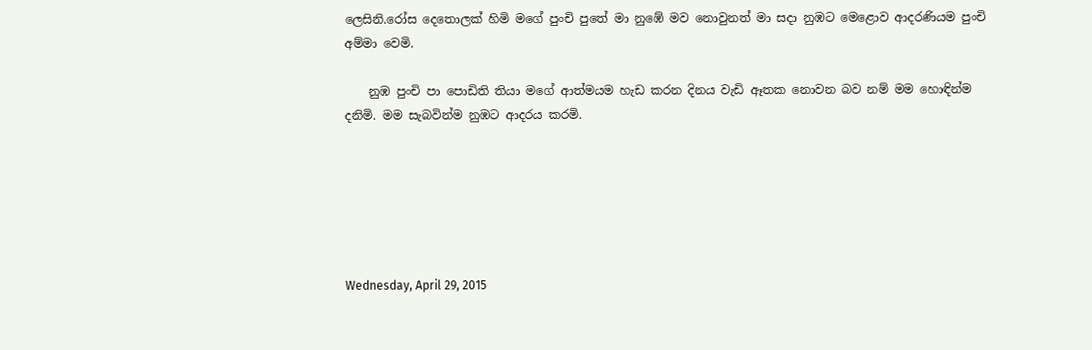ලෙසිනි.රෝස දෙතොලක් හිමි මගේ පුංචි පුතේ මා නුඹේ මව නොවුනත් මා සදා නුඹට මෙළොව ආදරණියම පුංචි අම්මා වෙමි.

    නුඹ පුංචි පා පොඩිති තියා මගේ ආත්මයම හැඩ කරන දිනය වැඩි ඈතක නොවන බව නම් මම හොඳින්ම දනිමි. මම සැබවින්ම නුඹට ආදරය කරමි.






Wednesday, April 29, 2015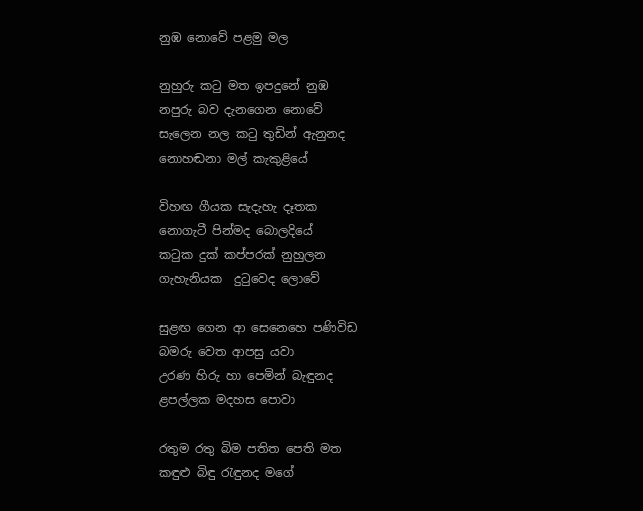නුඹ නොවේ පළමු මල

නුහුරු කටු මත ඉපදුනේ නුඹ
නපුරු බව දැනගෙන නොවේ
සැලෙන නල කටු තුඩින් ඇනුනද
නොහඬනා මල් කැකුළියේ

විහඟ ගීයක සැදැහැ දෑතක
නොගැටී පින්මද බොලදියේ
කටුක දුක් කප්පරක් නුහුලන
ගැහැනියක  දුටුවෙද ලොවේ

සුළඟ ගෙන ආ සෙනෙහෙ පණිවිඩ
බමරු වෙත ආපසු යවා
උරණ හිරු හා පෙමින් බැඳුනද
ළපල්ලක මදහස පොවා

රතුම රතු බිම පතිත පෙති මත
කඳුළු බිඳු රැඳුනද මගේ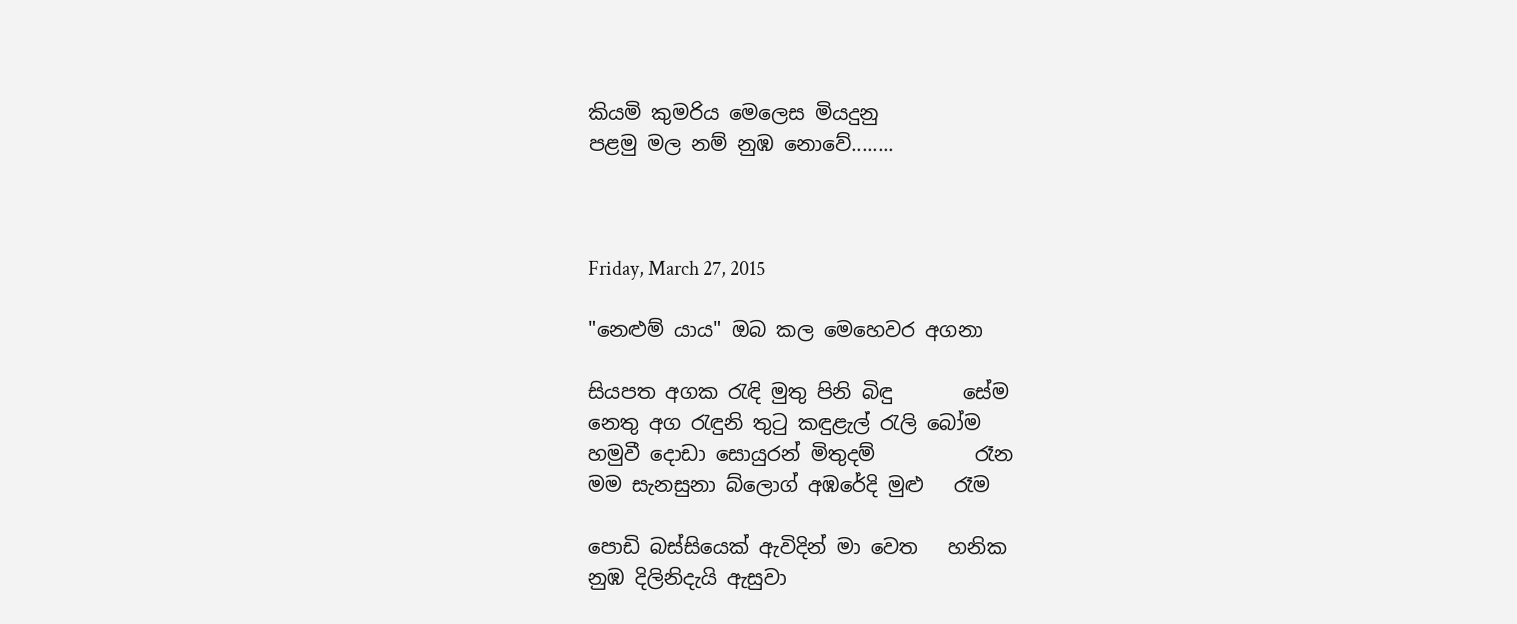කියමි කුමරිය මෙලෙස මියදුනු
පළමු මල නම් නුඹ නොවේ........



Friday, March 27, 2015

"නෙළුම් යාය" ඔබ කල මෙහෙවර අගනා

සියපත අගක රැඳි මුතු පිනි බිඳු       සේම
නෙතු අග රැඳුනි තුටු කඳුළැල් රැලි බෝම
හමුවී දොඩා සොයුරන් මිතුදම්          රෑන
මම සැනසුනා බ්ලොග් අඹරේදි මුළු   රෑම

පොඩි බස්සියෙක් ඇවිදින් මා වෙත   හනික
නුඹ දිලිනිදැයි ඇසුවා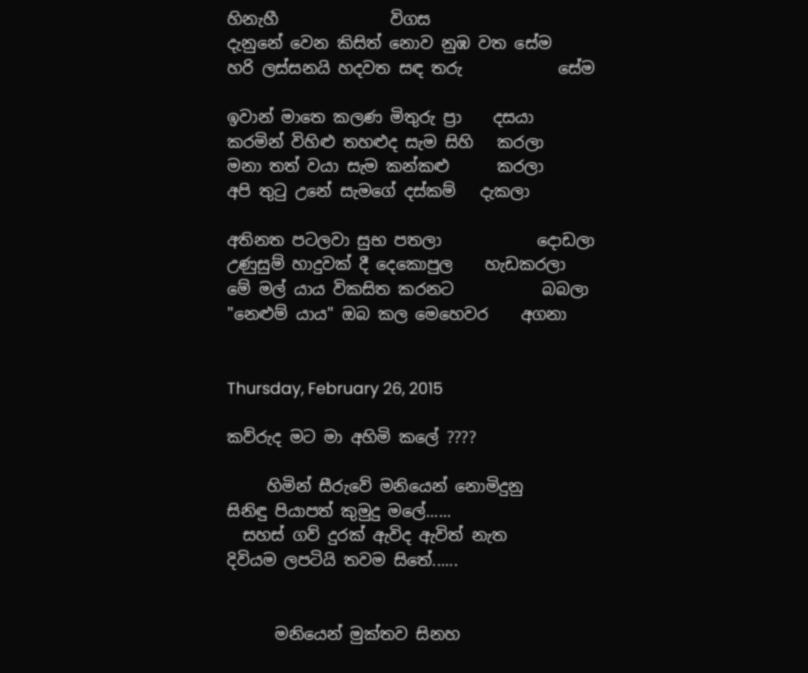හිනැහී              විගස
දැනුනේ වෙන කිසිත් නොව නුඹ වත සේම
හරි ලස්සනයි හදවත සඳ තරු            සේම

ඉවාන් මාතෙ කලණ මිතුරු ප්‍රා    දසයා
කරමින් විහිළු තහළුද සැම සිහි   කරලා
මනා තත් වයා සැම කන්කළු      කරලා
අපි තුටු උනේ සැමගේ දස්කම්   දැකලා

අතිනත පටලවා සුභ පතලා            දොඩලා
උණුසුම් හාදුවක් දී දෙකොපුල    හැඩකරලා
මේ මල් යාය විකසිත කරනට           බබලා
"නෙළුම් යාය" ඔබ කල මෙහෙවර    අගනා


Thursday, February 26, 2015

කව්රුද මට මා අහිමි කලේ ????

     හිමින් සීරුවේ මනියෙන් නොමිදුනු
සිනිඳු පියාපත් කුමුදු මලේ......
  සහස් ගව් දුරක් ඇවිද ඇවිත් නැත
දිවියම ලපටියි තවම සිතේ......


      මනියෙන් මුක්තව සිනහ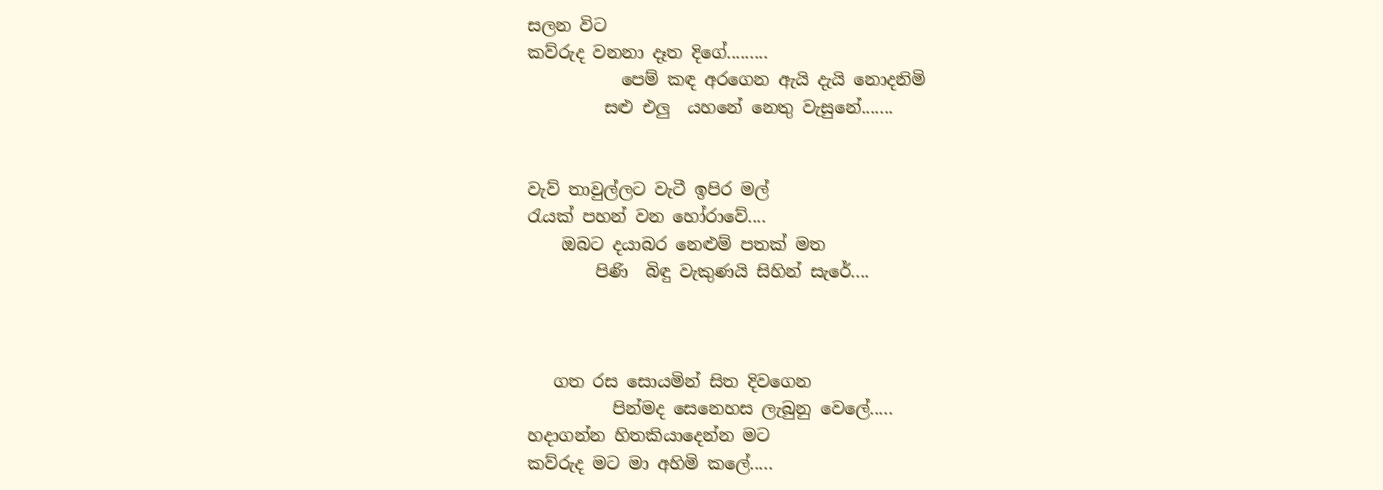සලන විට
කව්රුද වනනා දෑත දිගේ.........
           පෙම් කඳ අරගෙන ඇයි දැයි නොදනිමි
         සළු එලු  යහනේ නෙතු වැසුනේ.......


වැව් තාවුල්ලට වැටී ඉපිර මල්
රැයක් පහන් වන හෝරාවේ....
    ඔබට දයාබර නෙළුම් පතක් මත
        පිණි  බිඳු වැකුණයි සිහින් සැරේ....



   ගත රස සොයමින් සිත දිවගෙන
          පින්මද සෙනෙහස ලැබුනු වෙලේ.....
හදාගන්න හිතකියාදෙන්න මට
කව්රුද මට මා අහිමි කලේ.....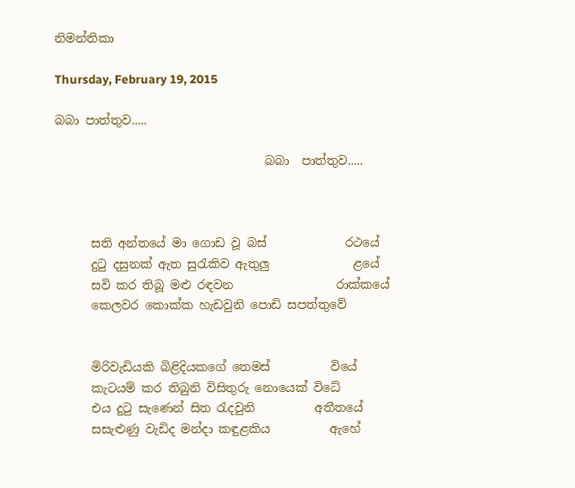නිමන්තිකා

Thursday, February 19, 2015

බබා පාත්තුව.....

                                   බබා  පාත්තුව.....



      සති අන්තයේ මා ගොඩ වූ බස්             රථයේ
      දුටු දසුනක් ඇත සුරැකිව ඇතුලු              ළයේ
      සවි කර තිබූ මළු රඳවන                 රාක්කයේ
      කෙලවර කොක්ක හැඩවුනි පොඩි සපත්තුවේ


      මිරිවැඩියකි බිළිදියකගේ තෙමස්          වියේ
      කැටයම් කර තිබුනි විසිතුරු නොයෙක් විධේ
      එය දුටු සැණෙන් සිත රැදවුනි          අතීතයේ
      සසැළුණු වැඩිද මන්දා කඳුළකිය          ඇහේ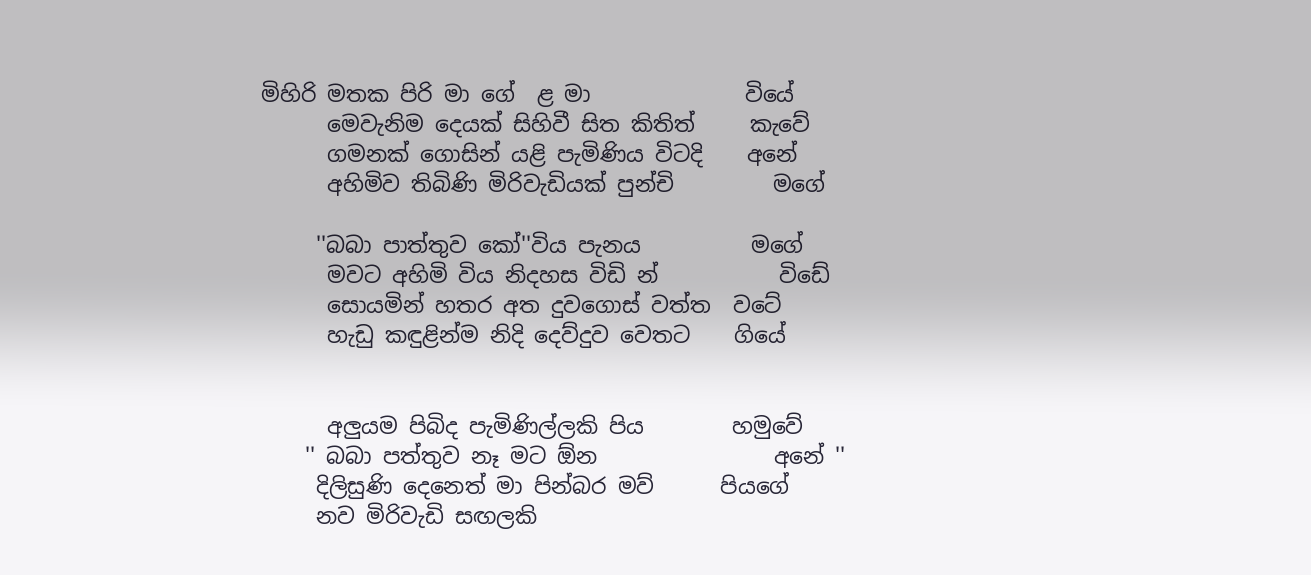මිහිරි මතක පිරි මා ගේ  ළ මා              වියේ
      මෙවැනිම දෙයක් සිහිවී සිත කිතිත්     කැවේ
      ගමනක් ගොසින් යළි පැමිණිය විටදි    අනේ
      අහිමිව තිබිණි මිරිවැඩියක් පුන්චි         මගේ

     ''බබා පාත්තුව කෝ''විය පැනය          මගේ
      මවට අහිමි විය නිදහස විඩි න්           විඩේ
      සොයමින් හතර අත දුවගොස් වත්ත  වටේ
      හැඩු කඳුළින්ම නිදි දෙව්දුව වෙතට    ගියේ


      අලුයම පිබිද පැමිණිල්ලකි පිය        හමුවේ
    '' බබා පත්තුව නෑ මට ඕන                අනේ ''
     දිලිසුණි දෙනෙත් මා පින්බර මව්      පියගේ
     නව මිරිවැඩි සඟලකි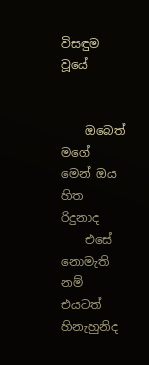විසඳුම               වූයේ


    ඔබෙත් මගේ මෙන් ඔය හිත       රිදුනාද
    එසේ නොමැති නම් එයටත්    හිනැහුනිද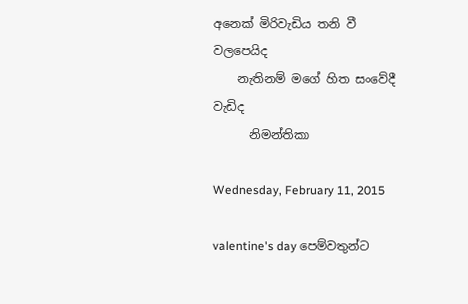අනෙක් මිරිවැඩිය තනි වී        වලපෙයිද
    නැතිනම් මගේ හිත සංවේදී           වැඩිද
      නිමන්තිකා

Wednesday, February 11, 2015

valentine's day පෙම්වතුන්ට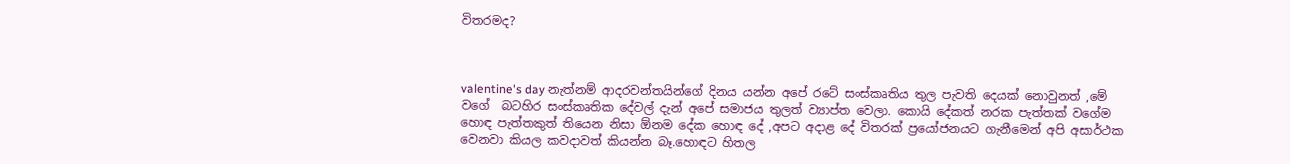විතරමද?



valentine's day නැත්නම් ආදරවන්තයින්ගේ දිනය යන්න අපේ රටේ සංස්කෘතිය තුල පැවති දෙයක් නොවුනත් ,මේ වගේ  බටහිර සංස්කෘතික දේවල් දැන් අපේ සමාජය තුලත් ව්‍යාප්ත වෙලා. කොයි දේකත් නරක පැත්තක් වගේම හොඳ පැත්තකුත් තියෙන නිසා ඕනම දේක හොඳ දේ ,අපට අදාළ දේ විතරක් ප්‍රයෝජනයට ගැනීමෙන් අපි අසාර්ථක වෙනවා කියල කවදාවත් කියන්න බෑ.හොඳට හිතල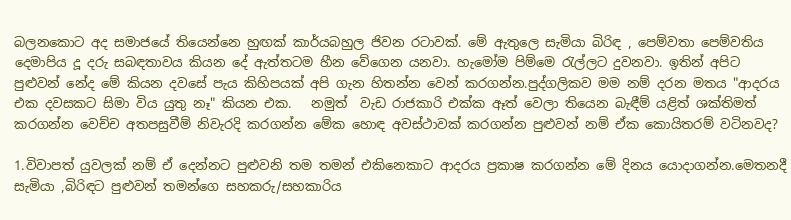බලනකොට අද සමාජයේ තියෙන්නෙ හුඟක් කාර්යබහුල ජිවන රටාවක්. මේ ඇතුලෙ සැමියා බිරිඳ , පෙම්වතා පෙම්වතිය දෙමාපිය දූ දරු සබඳතාවය කියන දේ ඇත්තටම හීන වේගෙන යනවා. හැමෝම පිම්මෙ රැල්ලට දුවනවා. ඉතින් අපිට පුළුවන් නේද මේ කියන දවසේ පැය කිහිපයක් අපි ගැන හිතන්න වෙන් කරගන්න.පුද්ගලිකව මම නම් දරන මතය "ආදරය එක දවසකට සිමා විය යුතු නෑ" කියන එක.   නමුත්  වැඩ රාජකාරි එක්ක ඈත් වෙලා තියෙන බැඳීම් යළිත් ශක්තිමත් කරගන්න වෙච්ච අතපසුවීම් නිවැරදි කරගන්න මේක හොඳ අවස්ථාවක් කරගන්න පුළුවන් නම් ඒක කොයිතරම් වටිනවද?

1.විවාපත් යුවලක් නම් ඒ දෙන්නට පුළුවනි තම තමන් එකිනෙකාට ආදරය ප්‍රකාෂ කරගන්න මේ දිනය යොදාගන්න.මෙතනදී සැමියා ,බිරිඳට පුළුවන් තමන්ගෙ සහකරු/සහකාරිය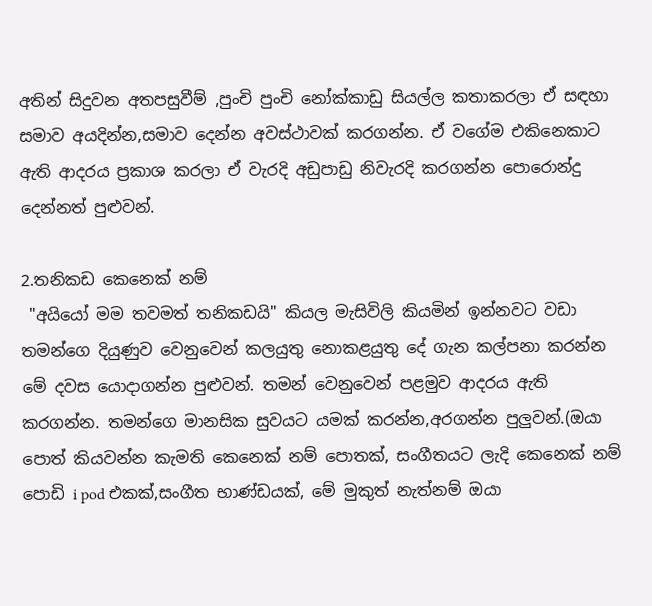අතින් සිදුවන අතපසුවීම් ,පුංචි පුංචි නෝක්කාඩු සියල්ල කතාකරලා ඒ සඳහා සමාව අයදින්න,සමාව දෙන්න අවස්ථාවක් කරගන්න. ඒ වගේම එකිනෙකාට ඇති ආදරය ප්‍රකාශ කරලා ඒ වැරදි අඩුපාඩු නිවැරදි කරගන්න පොරොන්දු දෙන්නත් පුළුවන්.

2.තනිකඩ කෙනෙක් නම්
 "අයියෝ මම තවමත් තනිකඩයි" කියල මැසිවිලි කියමින් ඉන්නවට වඩා තමන්ගෙ දියුණුව වෙනුවෙන් කලයුතු නොකළයුතු දේ ගැන කල්පනා කරන්න මේ දවස යොදාගන්න පුළුවන්. තමන් වෙනුවෙන් පළමුව ආදරය ඇති කරගන්න. තමන්ගෙ මානසික සුවයට යමක් කරන්න,අරගන්න පුලුවන්.(ඔයා පොත් කියවන්න කැමති කෙනෙක් නම් පොතක්, සංගීතයට ලැදි කෙනෙක් නම් පොඩි i pod එකක්,සංගීත භාණ්ඩයක්, මේ මුකුත් නැත්නම් ඔයා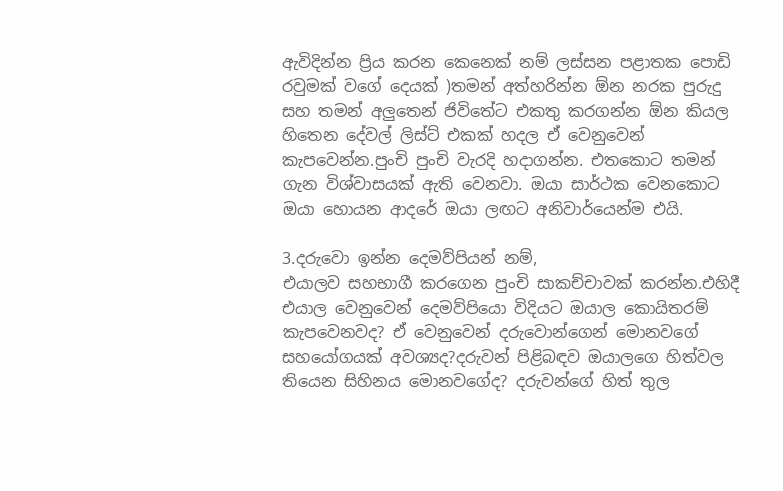ඇවිදින්න ප්‍රිය කරන කෙනෙක් නම් ලස්සන පළාතක පොඩි රවුමක් වගේ දෙයක් )තමන් අත්හරින්න ඕන නරක පුරුදු සහ තමන් අලුතෙන් ජිවිතේට එකතු කරගන්න ඕන කියල හිතෙන දේවල් ලිස්ට් එකක් හදල ඒ වෙනුවෙන් කැපවෙන්න.පුංචි පුංචි වැරදි හදාගන්න. එතකොට තමන් ගැන විශ්වාසයක් ඇති වෙනවා. ඔයා සාර්ථක වෙනකොට ඔයා හොයන ආදරේ ඔයා ලඟට අනිවාර්යෙන්ම එයි.

3.දරුවො ඉන්න දෙමව්පියන් නම්,
එයාලව සහභාගී කරගෙන පුංචි සාකච්චාවක් කරන්න.එහිදී එයාල වෙනුවෙන් දෙමව්පියො විදියට ඔයාල කොයිතරම් කැපවෙනවද? ඒ වෙනුවෙන් දරුවොන්ගෙන් මොනවගේ සහයෝගයක් අවශ්‍යද?දරුවන් පිළිබඳව ඔයාලගෙ හිත්වල තියෙන සිහිනය මොනවගේද? දරුවන්ගේ හිත් තුල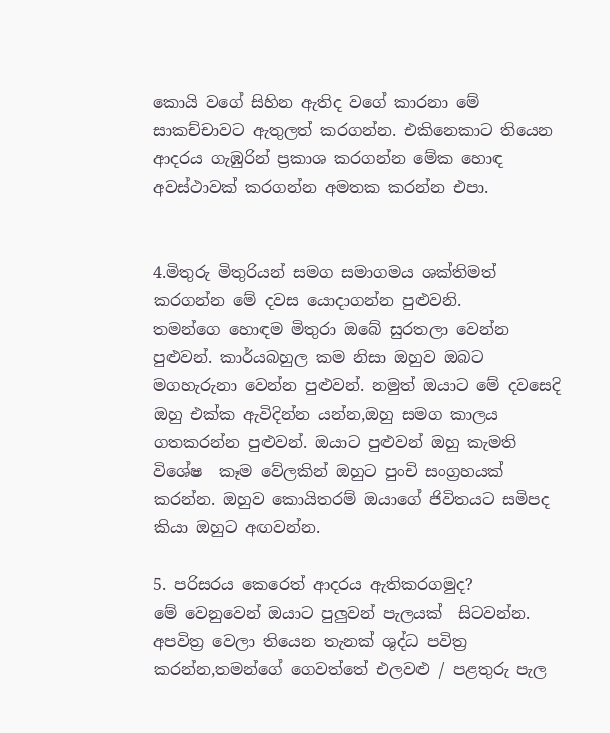කොයි වගේ සිහින ඇතිද වගේ කාරනා මේ  සාකච්චාවට ඇතුලත් කරගන්න. එකිනෙකාට තියෙන ආදරය ගැඹුරින් ප්‍රකාශ කරගන්න මේක හොඳ අවස්ථාවක් කරගන්න අමතක කරන්න එපා.


4.මිතුරු මිතුරියන් සමග සමාගමය ශක්තිමත් කරගන්න මේ දවස යොදාගන්න පුළුවනි.
තමන්ගෙ හොඳම මිතුරා ඔබේ සුරතලා වෙන්න පුළුවන්. කාර්යබහුල කම නිසා ඔහුව ඔබට මගහැරුනා වෙන්න පුළුවන්. නමුත් ඔයාට මේ දවසෙදි ඔහු එක්ක ඇවිදින්න යන්න,ඔහු සමග කාලය ගතකරන්න පුළුවන්. ඔයාට පුළුවන් ඔහු කැමති විශේෂ  කෑම වේලකින් ඔහුට පුංචි සංග්‍රහයක් කරන්න. ඔහුව කොයිතරම් ඔයාගේ ජිවිතයට සමිපද කියා ඔහුට අඟවන්න.

5. පරිසරය කෙරෙත් ආදරය ඇතිකරගමුද?
මේ වෙනුවෙන් ඔයාට පුලුවන් පැලයක්  සිටවන්න. අපවිත්‍ර වෙලා තියෙන තැනක් ශුද්ධ පවිත්‍ර කරන්න,තමන්ගේ ගෙවත්තේ එලවළු / පළතුරු පැල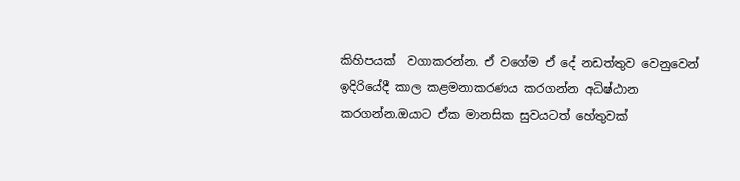කිහිපයක්  වගාකරන්න. ඒ වගේම ඒ දේ නඩත්තුව වෙනුවෙන් ඉදිරියේදී කාල කළමනාකරණය කරගන්න අධිෂ්ඨාන කරගන්න.ඔයාට ඒක මානසික සුවයටත් හේතුවක්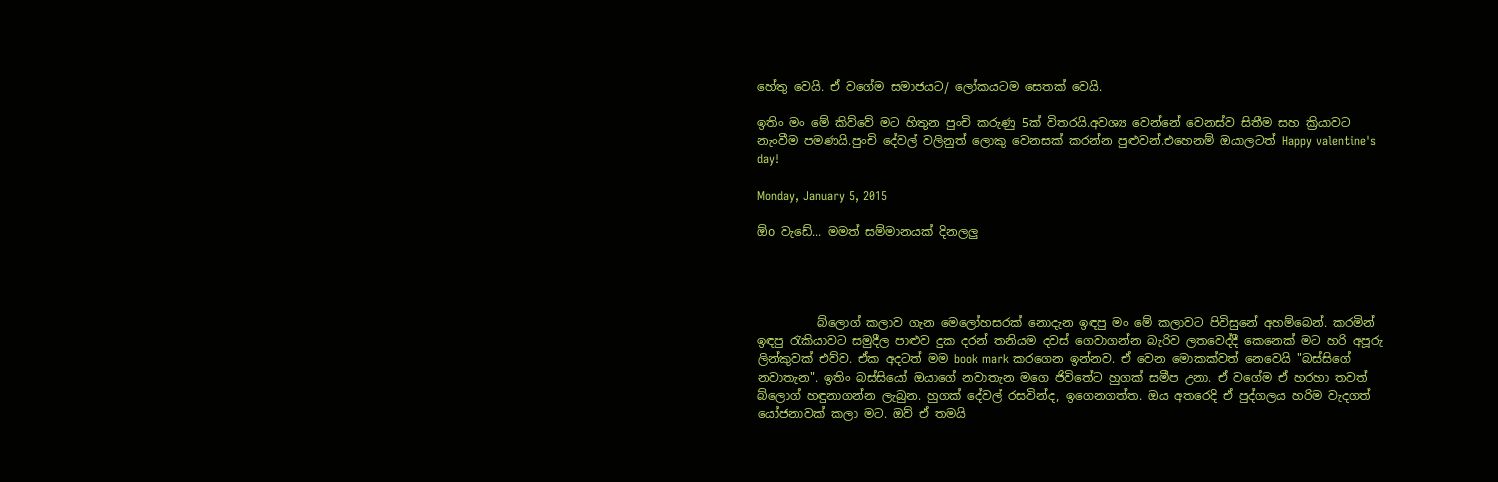හේතු වෙයි. ඒ වගේම සමාජයට/ ලෝකයටම සෙතක් වෙයි.

ඉතිං මං මේ කිව්වේ මට හිතුන පුංචි කරුණු 5ක් විතරයි.අවශ්‍ය වෙන්නේ වෙනස්ව සිතීම සහ ක්‍රියාවට නැංවීම පමණයි.පුංචි දේවල් වලිනුත් ලොකු වෙනසක් කරන්න පුළුවන්.එහෙනම් ඔයාලටත් Happy valentine's day!

Monday, January 5, 2015

ඕo වැඩේ... මමත් සම්මානයක් දිනලලු




          බ්ලොග් කලාව ගැන මෙලෝහසරක් නොදැන ඉඳපු මං මේ කලාවට පිවිසුනේ අහම්බෙන්. කරමින් ඉඳපු රැකියාවට සමුදීල පාළුව දුක දරන් තනියම දවස් ගෙවාගන්න බැරිව ලතවෙද්දී කෙනෙක් මට හරි අපූරු ලින්කුවක් එව්ව. ඒක අදටත් මම book mark කරගෙන ඉන්නව. ඒ වෙන මොකක්වත් නෙවෙයි "බස්සිගේ නවාතැන". ඉතිං බස්සියෝ ඔයාගේ නවාතැන මගෙ ජිවිතේට හුගක් සමීප උනා. ඒ වගේම ඒ හරහා තවත් බ්ලොග් හඳුනාගන්න ලැබුන. හුගක් දේවල් රසවින්ද, ඉගෙනගත්ත. ඔය අතරෙදි ඒ පුද්ගලය හරිම වැදගත් යෝජනාවක් කලා මට. ඔව් ඒ තමයි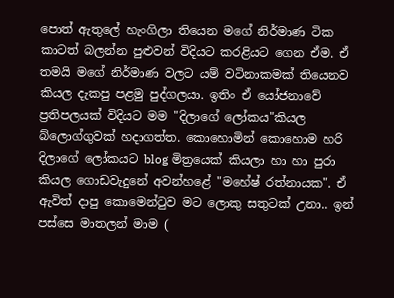පොත් ඇතුලේ හැංගිලා තියෙන මගේ නිර්මාණ ටික කාටත් බලන්න පුළුවන් විදියට කරළියට ගෙන ඒම. ඒ තමයි මගේ නිර්මාණ වලට යම් වටිනාකමක් තියෙනව කියල දැකපු පළමු පුද්ගලයා. ඉතිං ඒ යෝජනාවේ ප්‍රතිපලයක් විදියට මම "දිලාගේ ලෝකය"කියල බ්ලොග්ගුවක් හදාගත්ත. කොහොමින් කොහොම හරි දිලාගේ ලෝකයට blog මිත්‍රයෙක් කියලා හා හා පුරා කියල ගොඩවැදුනේ අවන්හළේ "මහේෂ් රත්නායක". ඒ ඇවිත් දාපු කොමෙන්ටුව මට ලොකු සතුටක් උනා.. ඉන් පස්සෙ මාතලන් මාම (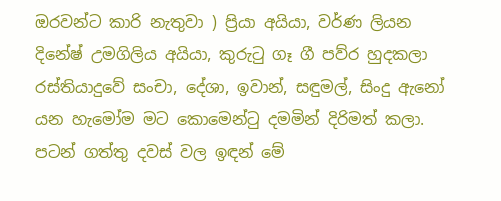ඔරවන්ට කාරි නැතුවා ) ප්‍රියා අයියා, වර්ණ ලියන දිනේෂ් උමගිලිය අයියා, කුරුටු ගෑ ගී පව්ර හුදකලා රස්තියාදුවේ සංචා, දේශා, ඉවාන්, සඳුමල්, සිංදු ඇනෝ  යන හැමෝම මට කොමෙන්ටු දමමින් දිරිමත් කලා. පටන් ගත්තු දවස් වල ඉඳන් මේ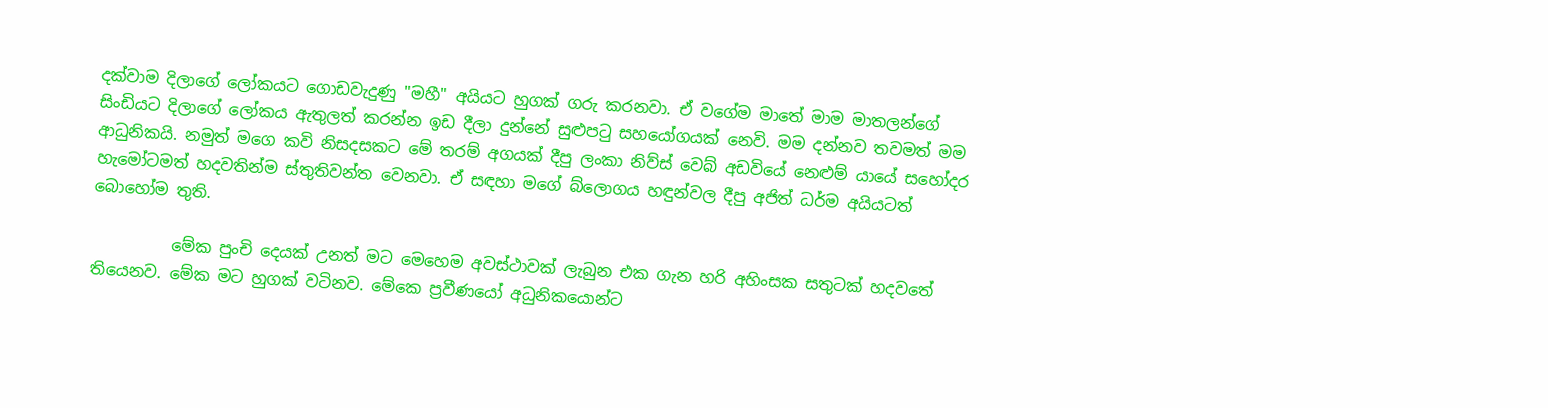දක්වාම දිලාගේ ලෝකයට ගොඩවැදුණු "මහී" අයියට හුගක් ගරු කරනවා. ඒ වගේම මාතේ මාම මාතලන්ගේ සිංඩියට දිලාගේ ලෝකය ඇතුලත් කරන්න ඉඩ දීලා දුන්නේ සුළුපටු සහයෝගයක් නෙවි. මම දන්නව තවමත් මම ආධුනිකයි. නමුත් මගෙ කවි නිසදසකට මේ තරම් අගයක් දීපු ලංකා නිව්ස් වෙබ් අඩවියේ නෙළුම් යායේ සහෝදර හැමෝටමත් හදවතින්ම ස්තුතිවන්ත වෙනවා. ඒ සඳහා මගේ බ්ලොගය හඳුන්වල දීපු අජිත් ධර්ම අයියටත් බොහෝම තුති.

          මේක පුංචි දෙයක් උනත් මට මෙහෙම අවස්ථාවක් ලැබුන එක ගැන හරි අහිංසක සතුටක් හදවතේ තියෙනව. මේක මට හුගක් වටිනව. මේකෙ ප්‍රවීණයෝ අධුනිකයොන්ට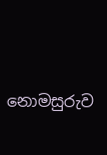නොමසුරුව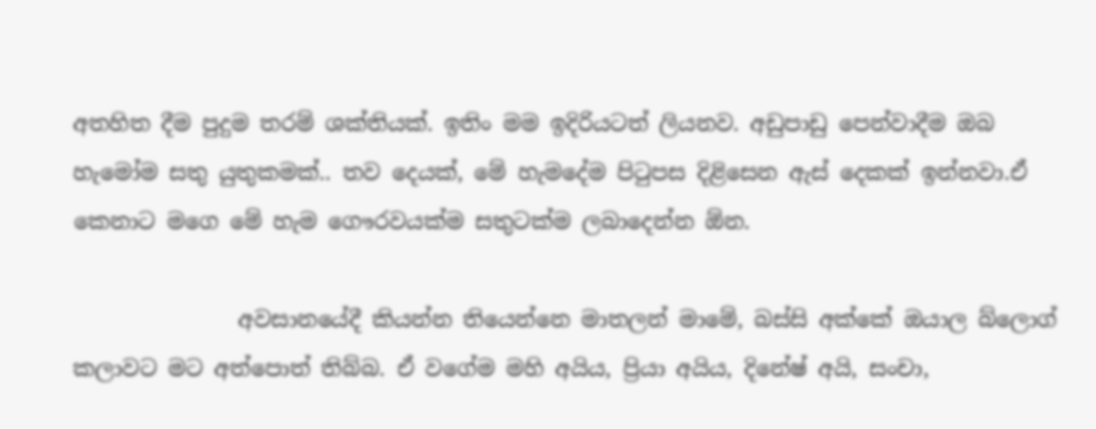අතහිත දීම පුදුම තරම් ශක්තියක්. ඉතිං මම ඉදිරියටත් ලියනව. අඩුපාඩු පෙන්වාදීම ඔබ හැමෝම සතු යුතුකමක්.. තව දෙයක්, මේ හැමදේම පිටුපස දිළිසෙන ඇස් දෙකක් ඉන්නවා.ඒ කෙනාට මගෙ මේ හැම ගෞරවයක්ම සතුටක්ම ලබාදෙන්න ඕන.

               අවසානයේදී කියන්න තියෙන්නෙ මාතලන් මාමේ, බස්සි අක්කේ ඔයාල බ්ලොග් කලාවට මට අත්පොත් තිබ්බ. ඒ වගේම මහි අයිය, ප්‍රියා අයිය, දිනේෂ් අයි, සංචා,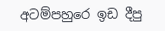අටම්පහුරෙ ඉඩ දීපු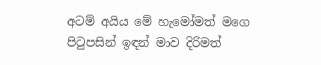අටම් අයිය මේ හැමෝමත් මගෙ පිටුපසින් ඉඳන් මාව දිරිමත්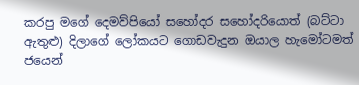කරපු මගේ දෙමව්පියෝ සහෝදර සහෝදරියොත් (බට්ටා ඇතුළු) දිලාගේ ලෝකයට ගොඩවැදුන ඔයාල හැමෝටමත් ජයෙන්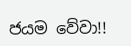ජයම වේවා!!